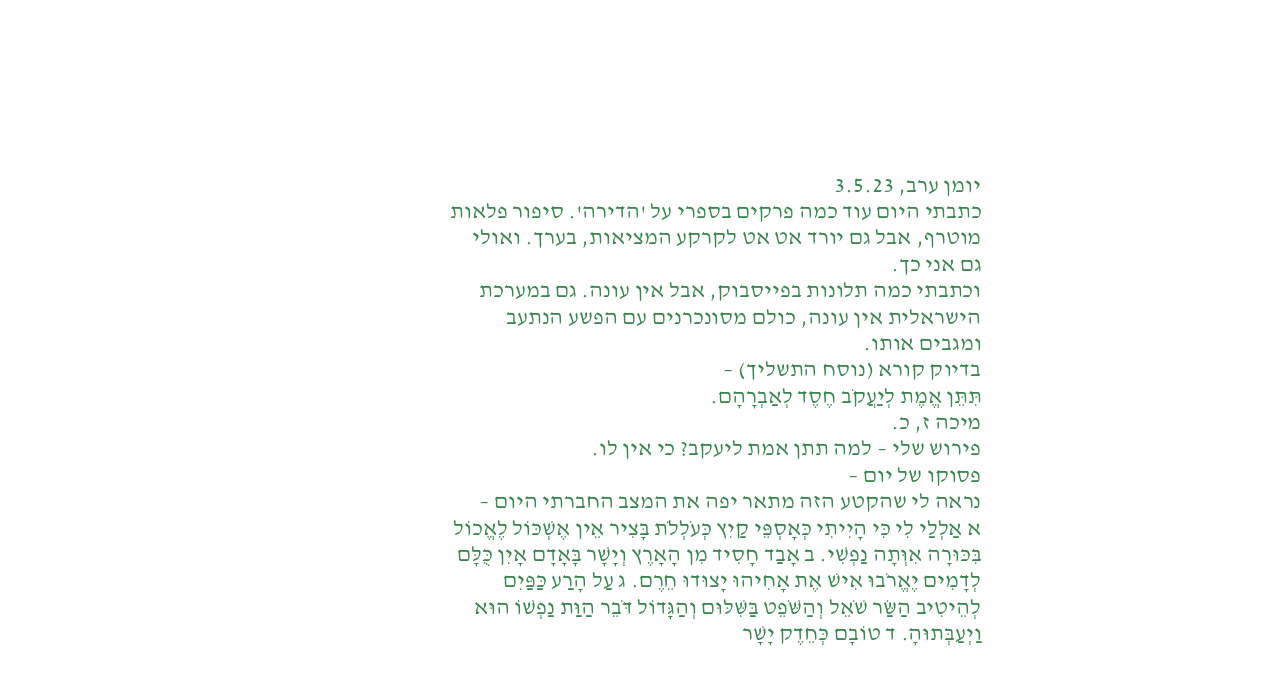יומן ערב, 3.5.23
כתבתי היום עוד כמה פרקים בספרי על 'הדירה'. סיפור פלאות מוטרף, אבל גם יורד אט אט לקרקע המציאות, בערך. ואולי גם אני כך.
וכתבתי כמה תלונות בפייסבוק, אבל אין עונה. גם במערכת הישראלית אין עונה, כולם מסונכרנים עם הפשע הנתעב ומגבים אותו.
בדיוק קורא (נוסח התשליך) –
תִּתֵּן אֱמֶת לְיַעֲקֹב חֶסֶד לְאַבְרָהָם.
מיכה ז, כ.
פירוש שלי – למה תתן אמת ליעקב? כי אין לו.
פסוקו של יום –
נראה לי שהקטע הזה מתאר יפה את המצב החברתי היום –
א אַלְלַי לִי כִּי הָיִיתִי כְּאָסְפֵּי קַיִץ כְּעֹלְלֹת בָּצִיר אֵין אֶשְׁכּוֹל לֶאֱכוֹל בִּכּוּרָה אִוְּתָה נַפְשִׁי. ב אָבַד חָסִיד מִן הָאָרֶץ וְיָשָׁר בָּאָדָם אָיִן כֻּלָּם לְדָמִים יֶאֱרֹבוּ אִישׁ אֶת אָחִיהוּ יָצוּדוּ חֵרֶם. ג עַל הָרַע כַּפַּיִם לְהֵיטִיב הַשַּׂר שֹׁאֵל וְהַשֹּׁפֵט בַּשִּׁלּוּם וְהַגָּדוֹל דֹּבֵר הַוַּת נַפְשׁוֹ הוּא וַיְעַבְּתוּהָ. ד טוֹבָם כְּחֵדֶק יָשָׁר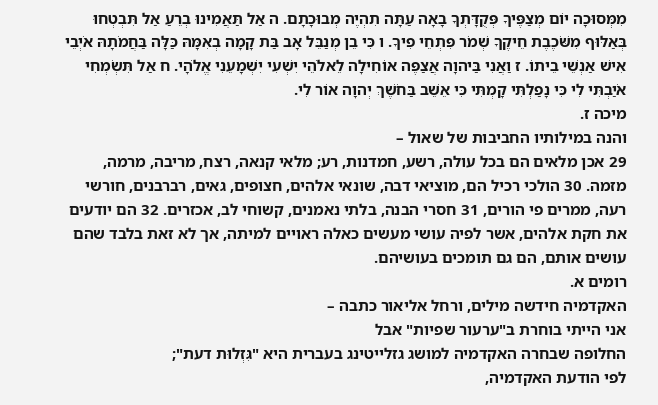מִמְּסוּכָה יוֹם מְצַפֶּיךָ פְּקֻדָּתְךָ בָאָה עַתָּה תִהְיֶה מְבוּכָתָם. ה אַל תַּאֲמִינוּ בְרֵעַ אַל תִּבְטְחוּ בְּאַלּוּף מִשֹּׁכֶבֶת חֵיקֶךָ שְׁמֹר פִּתְחֵי פִיךָ. ו כִּי בֵן מְנַבֵּל אָב בַּת קָמָה בְאִמָּהּ כַּלָּה בַּחֲמֹתָהּ אֹיְבֵי אִישׁ אַנְשֵׁי בֵיתוֹ. ז וַאֲנִי בַּיהוָה אֲצַפֶּה אוֹחִילָה לֵאלֹהֵי יִשְׁעִי יִשְׁמָעֵנִי אֱלֹהָי. ח אַל תִּשְׂמְחִי אֹיַבְתִּי לִי כִּי נָפַלְתִּי קָמְתִּי כִּי אֵשֵׁב בַּחֹשֶׁךְ יְהוָה אוֹר לִי.
מיכה ז.
והנה במילותיו החביבות של שאול –
29 אכן מלאים הם בכל עולה, רשע, חמדנות, רע; מלאי קנאה, רצח, מריבה, מרמה, מזמה. 30 הולכי רכיל הם, מוציאי דבה, שונאי אלהים, חצופים, גאים, רברבנים, חורשי רעה, ממרים פי הורים, 31 חסרי הבנה, בלתי נאמנים, קשוחי לב, אכזרים. 32 הם יודעים את חקת אלהים, אשר לפיה עושי מעשים כאלה ראויים למיתה, אך לא זאת בלבד שהם עושים אותם, הם גם תומכים בעושיהם.
רומים א.
האקדמיה חידשה מילים, ורחל אליאור כתבה –
אני הייתי בוחרת ב"ערעור שפיות" אבל
החלופה שבחרה האקדמיה למושג גזלייטינג בעברית היא "גִּזְלוּת דעת";
לפי הודעת האקדמיה,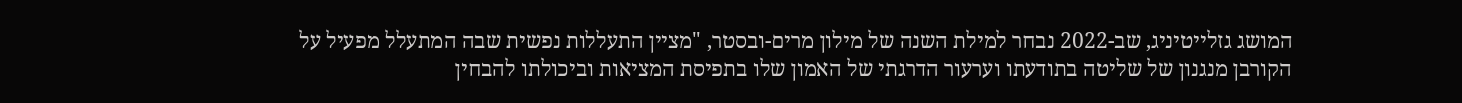המושג גזלייטיניג, שב-2022 נבחר למילת השנה של מילון מרים-ובסטר, "מציין התעללות נפשית שבה המתעלל מפעיל על הקורבן מנגנון של שליטה בתודעתו וערעור הדרגתי של האמון שלו בתפיסת המציאות וביכולתו להבחין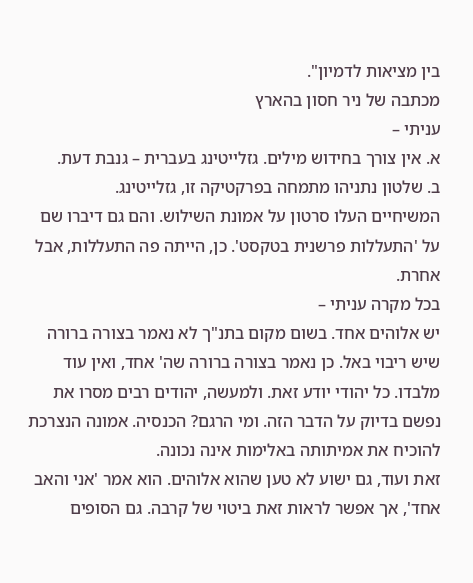בין מציאות לדמיון".
מכתבה של ניר חסון בהארץ
עניתי –
א. אין צורך בחידוש מילים. גזלייטינג בעברית – גנבת דעת.
ב. שלטון נתניהו מתמחה בפרקטיקה זו, גזלייטינג.
המשיחיים העלו סרטון על אמונת השילוש. והם גם דיברו שם על 'התעללות פרשנית בטקסט'. כן, הייתה פה התעללות, אבל אחרת.
בכל מקרה עניתי –
יש אלוהים אחד. בשום מקום בתנ"ך לא נאמר בצורה ברורה שיש ריבוי באל. כן נאמר בצורה ברורה שה' אחד, ואין עוד מלבדו. כל יהודי יודע זאת. ולמעשה, יהודים רבים מסרו את נפשם בדיוק על הדבר הזה. ומי הרגם? הכנסיה. אמונה הנצרכת להוכיח את אמיתותה באלימות אינה נכונה.
זאת ועוד, גם ישוע לא טען שהוא אלוהים. הוא אמר 'אני והאב אחד', אך אפשר לראות זאת ביטוי של קרבה. גם הסופים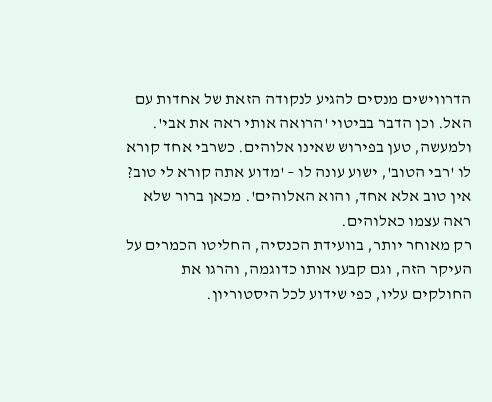הדרווישים מנסים להגיע לנקודה הזאת של אחדות עם האל. וכן הדבר בביטוי 'הרואה אותי ראה את אבי'.
ולמעשה, טען בפירוש שאינו אלוהים. כשרבי אחד קורא לו 'רבי הטוב', ישוע עונה לו – 'מדוע אתה קורא לי טוב? אין טוב אלא אחד, והוא האלוהים'. מכאן ברור שלא ראה עצמו כאלוהים.
רק מאוחר יותר, בוועידת הכנסיה, החליטו הכמרים על העיקר הזה, וגם קבעו אותו כדוגמה, והרגו את החולקים עליו, כפי שידוע לכל היסטוריון.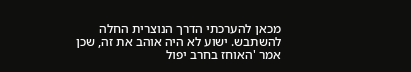מכאן להערכתי הדרך הנוצרית החלה להשתבש. ישוע לא היה אוהב את זה, שכן אמר 'האוחז בחרב יפול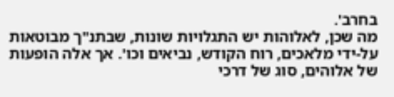בחרב'.
מה שכן, לאלוהות יש התגלויות שונות, שבתנ"ך מבוטאות על-ידי מלאכים, רוח הקודש, נביאים וכו'. אך אלה הופעות של אלוהים, סוג של דרכי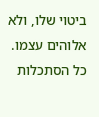ביטוי שלו, ולא אלוהים עצמו.
כל הסתכלות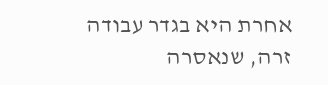אחרת היא בגדר עבודה זרה, שנאסרה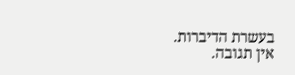בעשרת הדיברות.
אין תגובה.